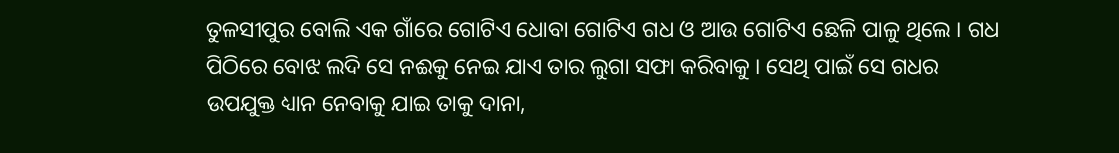ତୁଳସୀପୁର ବୋଲି ଏକ ଗାଁରେ ଗୋଟିଏ ଧୋବା ଗୋଟିଏ ଗଧ ଓ ଆଉ ଗୋଟିଏ ଛେଳି ପାଳୁ ଥିଲେ । ଗଧ ପିଠିରେ ବୋଝ ଲଦି ସେ ନଈକୁ ନେଇ ଯାଏ ତାର ଲୁଗା ସଫା କରିବାକୁ । ସେଥି ପାଇଁ ସେ ଗଧର ଉପଯୁକ୍ତ ଧ୍ୟାନ ନେବାକୁ ଯାଇ ତାକୁ ଦାନା,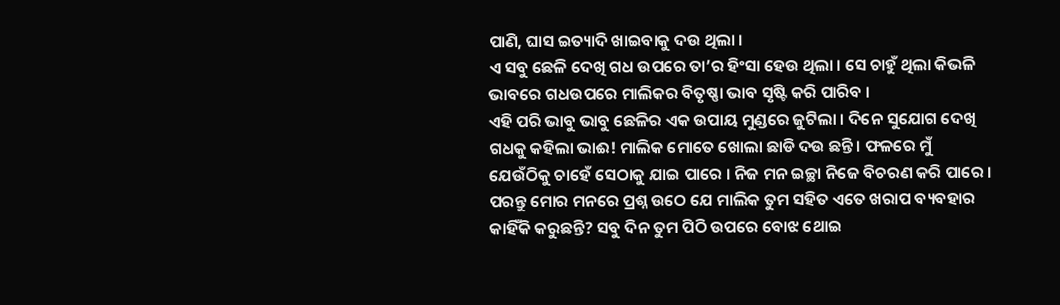ପାଣି, ଘାସ ଇତ୍ୟାଦି ଖାଇବାକୁ ଦଉ ଥିଲା ।
ଏ ସବୁ ଛେଳି ଦେଖି ଗଧ ଉପରେ ତା’ର ହିଂସା ହେଉ ଥିଲା । ସେ ଚାହୁଁ ଥିଲା କିଭଳି ଭାବରେ ଗଧଉପରେ ମାଲିକର ବିତୃଷ୍ଣା ଭାବ ସୃଷ୍ଟି କରି ପାରିବ ।
ଏହି ପରି ଭାବୁ ଭାବୁ ଛେଳିର ଏକ ଉପାୟ ମୁଣ୍ଡରେ ଜୁଟିଲା । ଦିନେ ସୁଯୋଗ ଦେଖି ଗଧକୁ କହିଲା ଭାଈ! ମାଲିକ ମୋତେ ଖୋଲା ଛାଡି ଦଉ ଛନ୍ତି । ଫଳରେ ମୁଁ ଯେଉଁଠିକୁ ଚାହେଁ ସେଠାକୁ ଯାଇ ପାରେ । ନିଜ ମନ ଇଚ୍ଛା ନିଜେ ବିଚରଣ କରି ପାରେ । ପରନ୍ତୁ ମୋର ମନରେ ପ୍ରଶ୍ନ ଉଠେ ଯେ ମାଲିକ ତୁମ ସହିତ ଏତେ ଖରାପ ବ୍ୟବହାର କାହିଁକି କରୁଛନ୍ତି? ସବୁ ଦିନ ତୁମ ପିଠି ଉପରେ ବୋଝ ଥୋଇ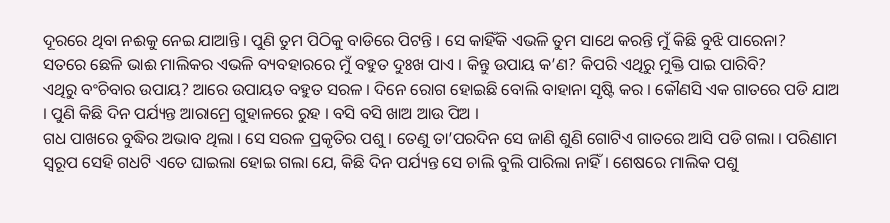ଦୂରରେ ଥିବା ନଈକୁ ନେଇ ଯାଆନ୍ତି । ପୁଣି ତୁମ ପିଠିକୁ ବାଡିରେ ପିଟନ୍ତି । ସେ କାହିଁକି ଏଭଳି ତୁମ ସାଥେ କରନ୍ତି ମୁଁ କିଛି ବୁଝି ପାରେନା?
ସତରେ ଛେଳି ଭାଈ ମାଲିକର ଏଭଳି ବ୍ୟବହାରରେ ମୁଁ ବହୁତ ଦୁଃଖ ପାଏ । କିନ୍ତୁ ଉପାୟ କ’ଣ? କିପରି ଏଥିରୁ ମୁକ୍ତି ପାଇ ପାରିବି?
ଏଥିରୁ ବଂଚିବାର ଉପାୟ? ଆରେ ଉପାୟତ ବହୁତ ସରଳ । ଦିନେ ରୋଗ ହୋଇଛି ବୋଲି ବାହାନା ସୃଷ୍ଟି କର । କୌଣସି ଏକ ଗାତରେ ପଡି ଯାଅ । ପୁଣି କିଛି ଦିନ ପର୍ଯ୍ୟନ୍ତ ଆରାମ୍ରେ ଗୁହାଳରେ ରୁହ । ବସି ବସି ଖାଅ ଆଉ ପିଅ ।
ଗଧ ପାଖରେ ବୁଦ୍ଧିର ଅଭାବ ଥିଲା । ସେ ସରଳ ପ୍ରକୃତିର ପଶୁ । ତେଣୁ ତା’ପରଦିନ ସେ ଜାଣି ଶୁଣି ଗୋଟିଏ ଗାତରେ ଆସି ପଡି ଗଲା । ପରିଣାମ ସ୍ୱରୂପ ସେହି ଗଧଟି ଏତେ ଘାଇଲା ହୋଇ ଗଲା ଯେ, କିଛି ଦିନ ପର୍ଯ୍ୟନ୍ତ ସେ ଚାଲି ବୁଲି ପାରିଲା ନାହିଁ । ଶେଷରେ ମାଲିକ ପଶୁ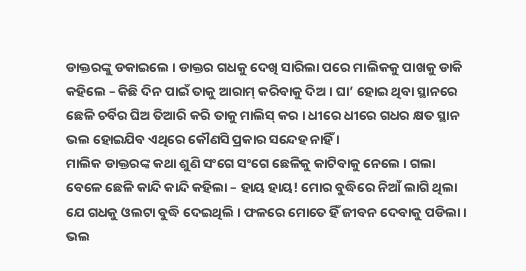ଡାକ୍ତରଙ୍କୁ ଡକାଇଲେ । ଡାକ୍ତର ଗଧକୁ ଦେଖି ସାରିଲା ପରେ ମାଲିକକୁ ପାଖକୁ ଡାକି କହିଲେ – କିଛି ଦିନ ପାଇଁ ତାକୁ ଆରାମ୍ କରିବାକୁ ଦିଅ । ଘା’ ହୋଇ ଥିବା ସ୍ଥାନରେ ଛେଳି ଚର୍ବିର ଘିଅ ତିଆରି କରି ତାକୁ ମାଲିସ୍ କର । ଧୀରେ ଧୀରେ ଗଧର କ୍ଷତ ସ୍ଥାନ ଭଲ ହୋଇଯିବ ଏଥିରେ କୌଣସି ପ୍ରକାର ସନ୍ଦେହ ନାହିଁ ।
ମାଲିକ ଡାକ୍ତରଙ୍କ କଥା ଶୁଣି ସଂଗେ ସଂଗେ ଛେଳିକୁ କାଟିବାକୁ ନେଲେ । ଗଲା ବେଳେ ଛେଳି କାନ୍ଦି କାନ୍ଦି କହିଲା – ହାୟ ହାୟ! ମୋର ବୁଦ୍ଧିରେ ନିଆଁ ଲାଗି ଥିଲା ଯେ ଗଧକୁ ଓଲଟା ବୁଦ୍ଧି ଦେଇଥିଲି । ଫଳରେ ମୋତେ ହିଁ ଜୀବନ ଦେବାକୁ ପଡିଲା । ଭଲ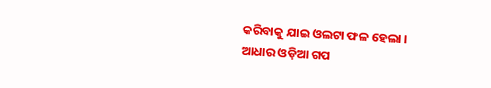କରିବାକୁ ଯାଇ ଓଲଟା ଫଳ ହେଲା ।
ଆଧାର ଓଡ଼ିଆ ଗପ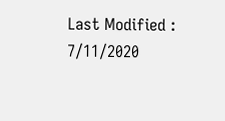Last Modified : 7/11/2020